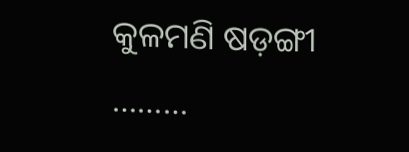କୁଳମଣି ଷଡ଼ଙ୍ଗୀ
………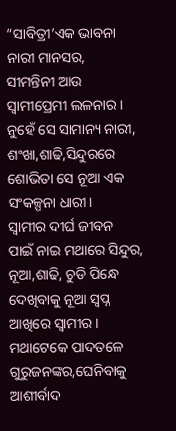“ସାବିତ୍ରୀ’ଏକ ଭାବନା
ନାରୀ ମାନସର,
ସୀମନ୍ତିନୀ ଆଉ
ସ୍ବାମୀପ୍ରେମୀ ଲଳନାର।
ନୁହେଁ ସେ ସାମାନ୍ୟ ନାରୀ,
ଶଂଖା,ଶାଢି,ସିନ୍ଦୁରରେ
ଶୋଭିତା ସେ ନୂଆ ଏକ
ସଂକଳ୍ପନା ଧାରୀ।
ସ୍ବାମୀର ଦୀର୍ଘ ଜୀବନ
ପାଇଁ ନାଇ ମଥାରେ ସିନ୍ଦୁର,
ନୂଆ,ଶାଢି, ଚୁଡି ପିନ୍ଧେ
ଦେଖିବାକୁ ନୂଆ ସ୍ବପ୍ନ
ଆଖିରେ ସ୍ବାମୀର।
ମଥାଟେକେ ପାଦତଳେ
ଗୁରୁଜନଙ୍କର,ଘେନିବାକୁ
ଆଶୀର୍ବାଦ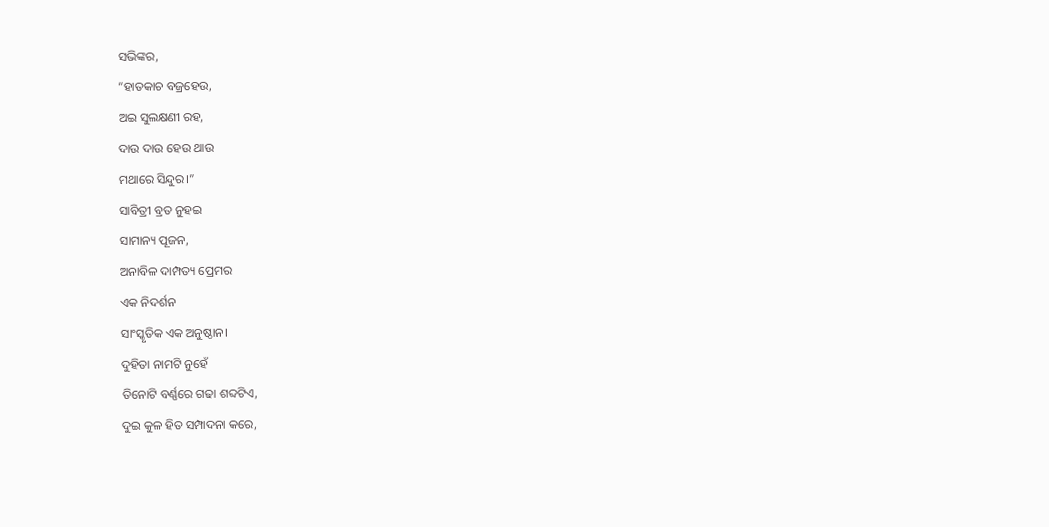ସଭିଙ୍କର,
“ହାତକାଚ ବଜ୍ରହେଉ,
ଅଇ ସୁଲକ୍ଷଣୀ ରହ,
ଦାଉ ଦାଉ ହେଉ ଥାଉ
ମଥାରେ ସିନ୍ଦୁର।”
ସାବିତ୍ରୀ ବ୍ରତ ନୁହଇ
ସାମାନ୍ୟ ପୂଜନ,
ଅନାବିଳ ଦାମ୍ପତ୍ୟ ପ୍ରେମର
ଏକ ନିଦର୍ଶନ
ସାଂସ୍କୃତିକ ଏକ ଅନୁଷ୍ଠାନ।
ଦୁହିତା ନାମଟି ନୁହେଁ
ତିନୋଟି ବର୍ଣ୍ଣରେ ଗଢା ଶବ୍ଦଟିଏ,
ଦୁଇ କୁଳ ହିତ ସମ୍ପାଦନା କରେ,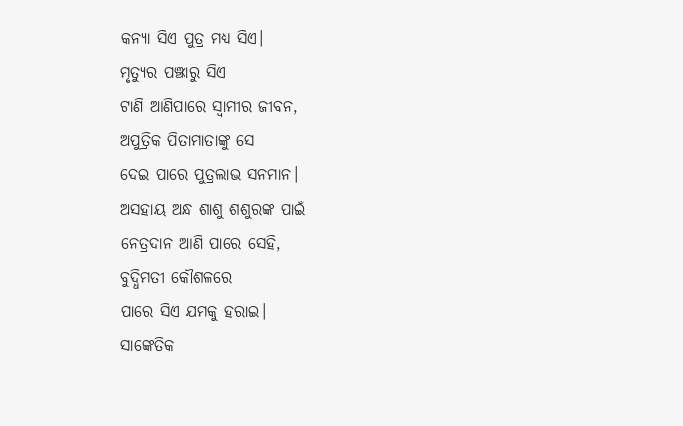କନ୍ୟା ସିଏ ପୁତ୍ର ମଧ୍ୟ ସିଏ।
ମୃତ୍ୟୁର ପଞ୍ଝାରୁ ସିଏ
ଟାଣି ଆଣିପାରେ ସ୍ୱାମୀର ଜୀବନ,
ଅପୁତ୍ରିକ ପିତାମାତାଙ୍କୁ ସେ
ଦେଇ ପାରେ ପୁତ୍ରଲାଭ ସନମାନ।
ଅସହାୟ ଅନ୍ଧ ଶାଶୁ ଶଶୁରଙ୍କ ପାଇଁ
ନେତ୍ରଦାନ ଆଣି ପାରେ ସେହି,
ବୁଦ୍ଧିମତୀ କୌଶଳରେ
ପାରେ ସିଏ ଯମକୁ ହରାଇ।
ସାଙ୍କେତିକ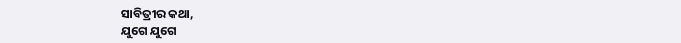ସାବିତ୍ରୀର କଥା,
ଯୁଗେ ଯୁଗେ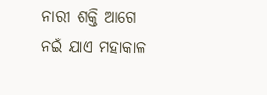ନାରୀ ଶକ୍ତି ଆଗେ
ନଇଁ ଯାଏ ମହାକାଳ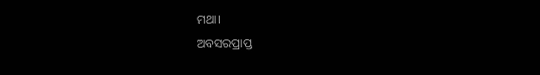ମଥା।
ଅବସରପ୍ରାପ୍ତ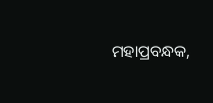ମହାପ୍ରବନ୍ଧକ,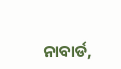ନାବାର୍ଡ,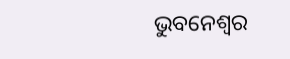ଭୁବନେଶ୍ୱର